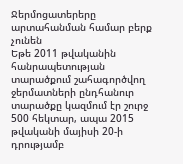Ջերմոցատերերը արտահանման համար բերք չունեն
Եթե 2011 թվականին հանրապետության տարածքում շահագործվող ջերմատների ընդհանուր տարածքը կազմում էր շուրջ 500 հեկտար, ապա 2015 թվականի մայիսի 20-ի դրությամբ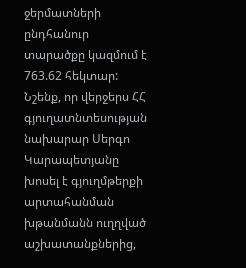ջերմատների ընդհանուր տարածքը կազմում է 763.62 հեկտար: Նշենք, որ վերջերս ՀՀ գյուղատնտեսության նախարար Սերգո Կարապետյանը խոսել է գյուղմթերքի արտահանման խթանմանն ուղղված աշխատանքներից,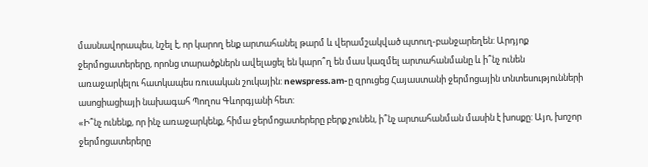մասնավորապես, նշել է, որ կարող ենք արտահանել թարմ և վերամշակված պտուղ-բանջարեղեն: Արդյոք ջերմոցատերերը, որոնց տարածքներն ավելացել են կարո՞ղ են մաս կազմել արտահանմանը և ի՞նչ ունեն առաջարկելու հատկապես ռուսական շուկային: newspress.am-ը զրուցեց Հայաստանի ջերմոցային տնտեսությունների ասոցիացիայի նախագահ Պողոս Գևորգյանի հետ:
«Ի՞նչ ունենք, որ ինչ առաջարկենք, հիմա ջերմոցատերերը բերք չունեն, ի՞նչ արտահանման մասին է խոսքը: Այո, խոշոր ջերմոցատերերը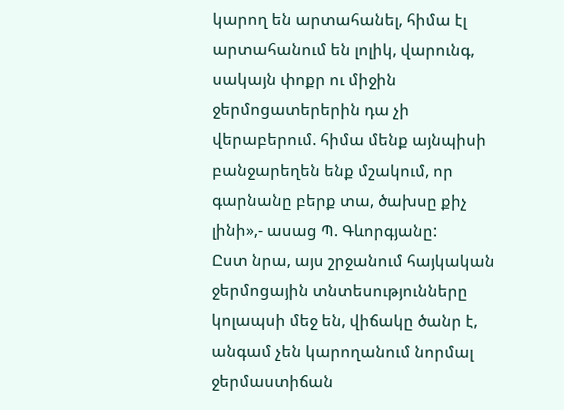կարող են արտահանել, հիմա էլ արտահանում են լոլիկ, վարունգ, սակայն փոքր ու միջին ջերմոցատերերին դա չի վերաբերում. հիմա մենք այնպիսի բանջարեղեն ենք մշակում, որ գարնանը բերք տա, ծախսը քիչ լինի»,- ասաց Պ. Գևորգյանը:
Ըստ նրա, այս շրջանում հայկական ջերմոցային տնտեսությունները կոլապսի մեջ են, վիճակը ծանր է, անգամ չեն կարողանում նորմալ ջերմաստիճան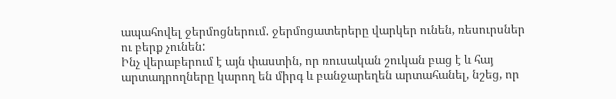ապահովել ջերմոցներում. ջերմոցատերերը վարկեր ունեն, ռեսուրսներ ու բերք չունեն:
Ինչ վերաբերում է այն փաստին, որ ռուսական շուկան բաց է և հայ արտադրողները կարող են միրգ և բանջարեղեն արտահանել, նշեց, որ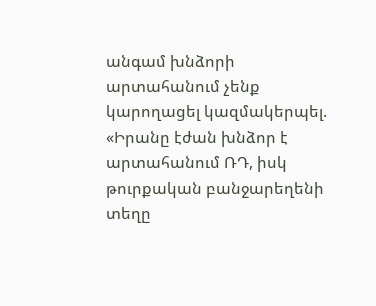անգամ խնձորի արտահանում չենք կարողացել կազմակերպել. «Իրանը էժան խնձոր է արտահանում ՌԴ, իսկ թուրքական բանջարեղենի տեղը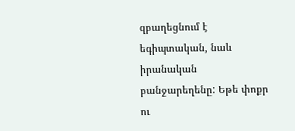զբաղեցնում է եգիպտական, նաև իրանական բանջարեղենը: Եթե փոքր ու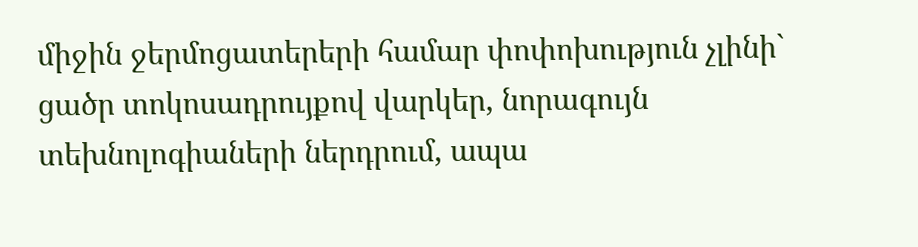միջին ջերմոցատերերի համար փոփոխություն չլինի` ցածր տոկոսադրույքով վարկեր, նորագույն տեխնոլոգիաների ներդրում, ապա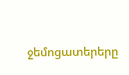ջեմոցատերերը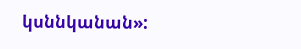կսննկանան»: